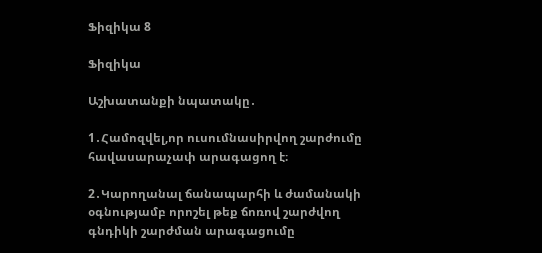Ֆիզիկա 8

Ֆիզիկա

Աշխատանքի նպատակը․

1․Համոզվել,որ ուսումնասիրվող շարժումը հավասարաչափ արագացող է։

2․Կարողանալ ճանապարհի և ժամանակի օգնությամբ որոշել թեք ճոռով շարժվող գնդիկի շարժման արագացումը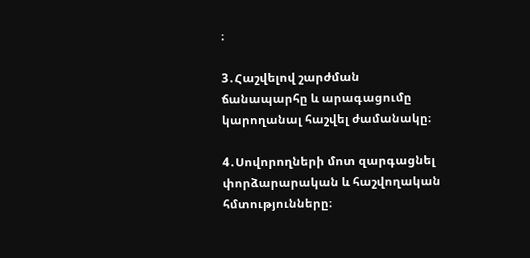։

3․Հաշվելով շարժման ճանապարհը և արագացումը կարողանալ հաշվել ժամանակը։

4․Սովորողների մոտ զարգացնել փորձարարական և հաշվողական հմտությունները։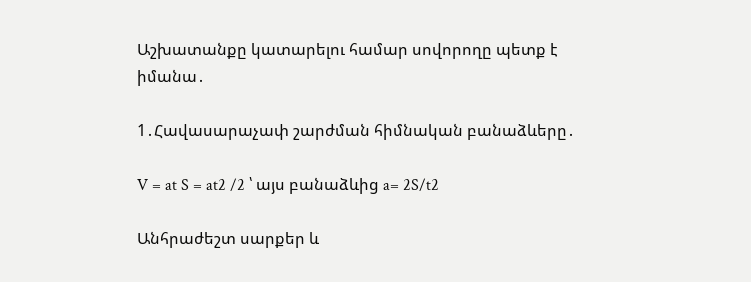Աշխատանքը կատարելու համար սովորողը պետք է իմանա․

1․Հավասարաչափ շարժման հիմնական բանաձևերը․

V = at S = at2 /2 ՝ այս բանաձևից a= 2S/t2

Անհրաժեշտ սարքեր և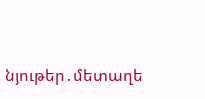նյութեր․մետաղե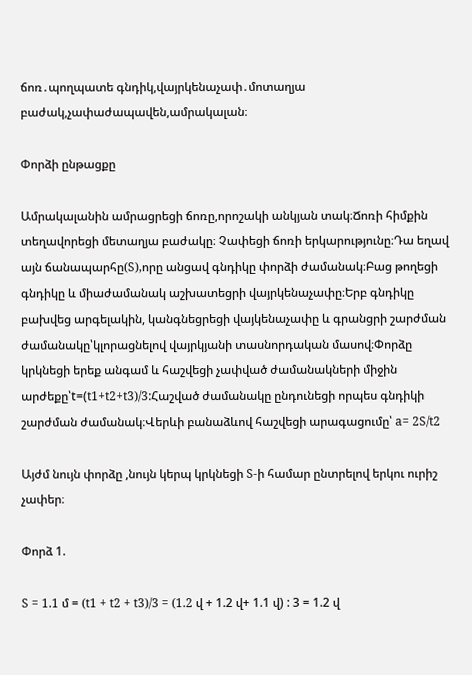ճոռ․պողպատե գնդիկ,վայրկենաչափ․մոտաղյա բաժակ,չափաժապավեն,ամրակալան։

Փորձի ընթացքը

Ամրակալանին ամրացրեցի ճոռը,որոշակի անկյան տակ։Ճոռի հիմքին տեղավորեցի մետաղյա բաժակը։ Չափեցի ճոռի երկարությունը։Դա եղավ այն ճանապարհը(S),որը անցավ գնդիկը փորձի ժամանակ։Բաց թողեցի գնդիկը և միաժամանակ աշխատեցրի վայրկենաչափը։Երբ գնդիկը բախվեց արգելակին, կանգնեցրեցի վայկենաչափը և գրանցրի շարժման ժամանակը՝կլորացնելով վայրկյանի տասնորդական մասով։Փորձը կրկնեցի երեք անգամ և հաշվեցի չափված ժամանակների միջին արժեքը՝t=(t1+t2+t3)/3:Հաշված ժամանակը ընդունեցի որպես գնդիկի շարժման ժամանակ։Վերևի բանաձևով հաշվեցի արագացումը՝ a= 2S/t2

Այժմ նույն փորձը ,նույն կերպ կրկնեցի S-ի համար ընտրելով երկու ուրիշ չափեր։

Փորձ 1.

S = 1.1 մ = (t1 + t2 + t3)/3 = (1.2 վ + 1.2 վ+ 1.1 վ) : 3 = 1.2 վ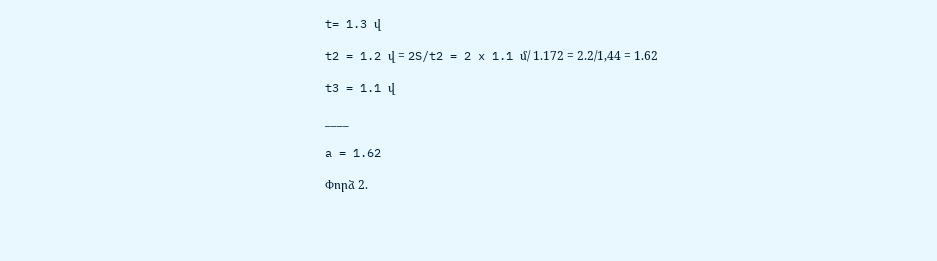t= 1.3 վ

t2 = 1.2 վ = 2S/t2 = 2 x 1.1 մ/ 1.172 = 2.2/1,44 = 1.62

t3 = 1.1 վ

____

a = 1.62

Փորձ 2.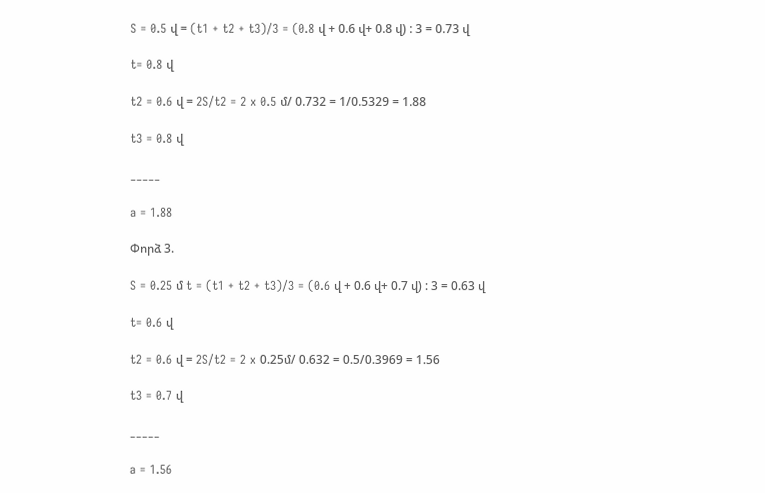S = 0.5 վ = (t1 + t2 + t3)/3 = (0.8 վ + 0.6 վ+ 0.8 վ) : 3 = 0.73 վ

t= 0.8 վ

t2 = 0.6 վ = 2S/t2 = 2 x 0.5 մ/ 0.732 = 1/0.5329 = 1.88

t3 = 0.8 վ

_____

a = 1.88

Փորձ 3.

S = 0.25 մ t = (t1 + t2 + t3)/3 = (0.6 վ + 0.6 վ+ 0.7 վ) : 3 = 0.63 վ

t= 0.6 վ

t2 = 0.6 վ = 2S/t2 = 2 x 0.25մ/ 0.632 = 0.5/0.3969 = 1.56

t3 = 0.7 վ

_____

a = 1.56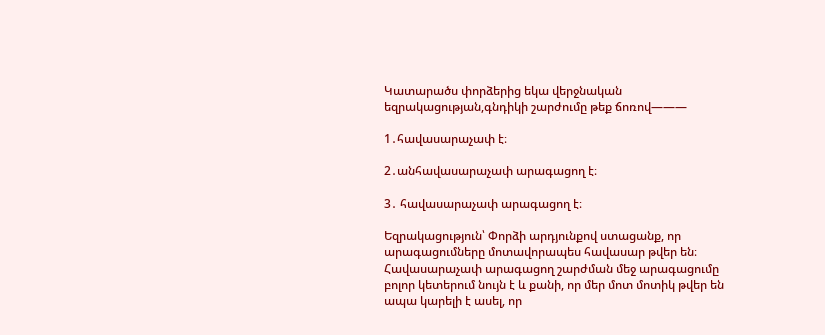Կատարածս փորձերից եկա վերջնական եզրակացության,գնդիկի շարժումը թեք ճոռով———

1․հավասարաչափ է։

2․անհավասարաչափ արագացող է։

3․ հավասարաչափ արագացող է։

Եզրակացություն՝ Փորձի արդյունքով ստացանք, որ արագացումները մոտավորապես հավասար թվեր են։ Հավասարաչափ արագացող շարժման մեջ արագացումը բոլոր կետերում նույն է և քանի, որ մեր մոտ մոտիկ թվեր են ապա կարելի է ասել, որ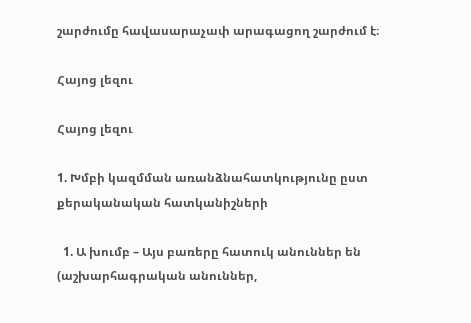շարժումը հավասարաչափ արագացող շարժում է։

Հայոց լեզու

Հայոց լեզու

1. Խմբի կազմման առանձնահատկությունը ըստ քերականական հատկանիշների

  1. Ա խումբ – Այս բառերը հատուկ անուններ են (աշխարհագրական անուններ,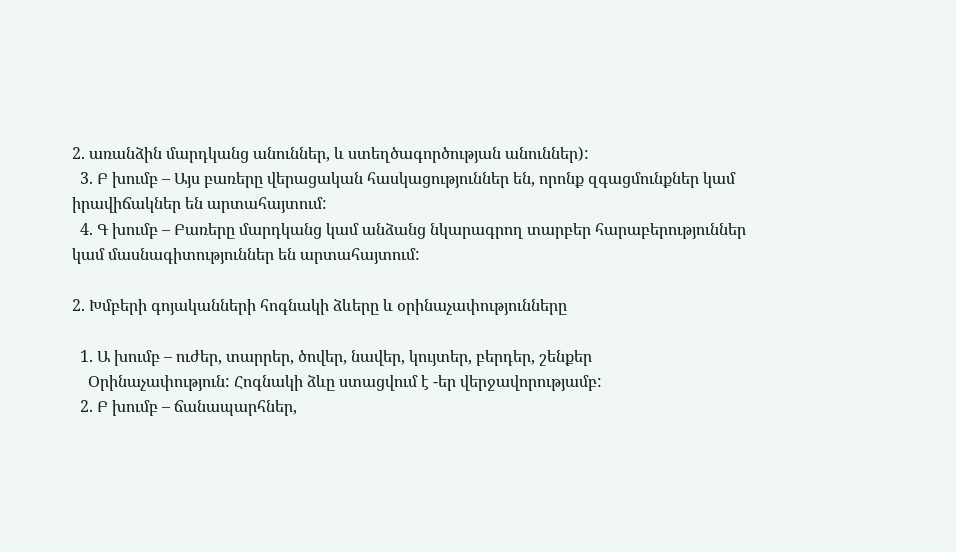2. առանձին մարդկանց անուններ, և ստեղծագործության անուններ):
  3. Բ խումբ – Այս բառերը վերացական հասկացություններ են, որոնք զգացմունքներ կամ իրավիճակներ են արտահայտում:
  4. Գ խումբ – Բառերը մարդկանց կամ անձանց նկարագրող տարբեր հարաբերություններ կամ մասնագիտություններ են արտահայտում:

2. Խմբերի գոյականների հոգնակի ձևերը և օրինաչափությունները

  1. Ա խումբ – ուժեր, տարրեր, ծովեր, նավեր, կույտեր, բերդեր, շենքեր
    Օրինաչափություն: Հոգնակի ձևը ստացվում է -եր վերջավորությամբ:
  2. Բ խումբ – ճանապարհներ,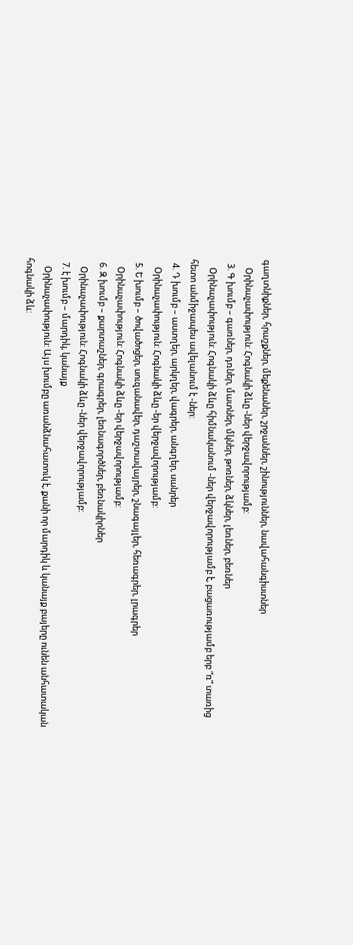գաղտնիքներ, հրաշքներ, մեքենաներ, շրջաններ, շինություններ, նավահանգիստներ
    Օրինաչափություն: Հոգնակի ձևը -ներ վերջավորությամբ:
  3. Գ խումբ – գառներ, դռներ, մատներ, մկներ, թոռներ, ձկներ, լեռներ, բեռներ
    Օրինաչափություն: Հոգնակի ձևը հիմնականում -ներ վերջավորությամբ է, բացառությամբ երբ “ռ” տառից հետո անմիջապես ավելանում է -ներ:
  4. Դ խումբ – աստղեր, արկղեր, վագրեր, անգղեր, սանրեր
    Օրինաչափություն: Հոգնակի ձևը -եր վերջավորությամբ:
  5. Ե խումբ – ծովածոցեր, սուզանավեր, դաշտավայրեր, շնագայլեր, հեռագրեր, լրագրեր
    Օրինաչափություն: Հոգնակի ձևը -եր վերջավորությամբ:
  6. Զ խումբ – քարտաշներ, գրագրեր, լեռնագործներ, բեռնակիրներ
    Օրինաչափություն: Հոգնակի ձևը -ներ վերջավորությամբ:
  7. է խումբ – մարդիկ, կանայք
    Օրինաչափություն: Այս խումբը առանձնահատուկ է, քանի որ մարդիկ և կանայք բայերը ունեն անհատական հոգնակի ձև: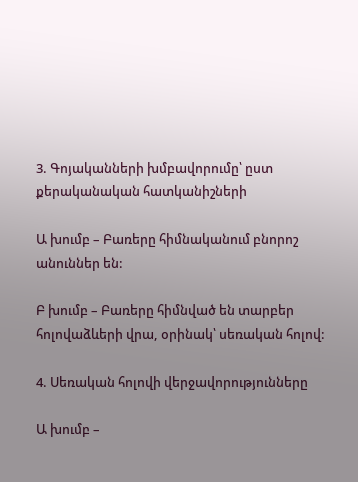3. Գոյականների խմբավորումը՝ ըստ քերականական հատկանիշների

Ա խումբ – Բառերը հիմնականում բնորոշ անուններ են:

Բ խումբ – Բառերը հիմնված են տարբեր հոլովաձևերի վրա, օրինակ՝ սեռական հոլով:

4. Սեռական հոլովի վերջավորությունները

Ա խումբ –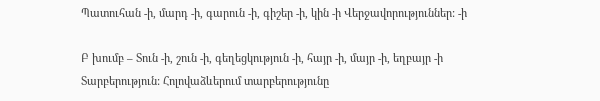Պատուհան -ի, մարդ -ի, գարուն -ի, գիշեր -ի, կին -ի Վերջավորություններ: -ի

Բ խումբ – Տուն -ի, շուն -ի, գեղեցկություն -ի, հայր -ի, մայր -ի, եղբայր -ի
Տարբերություն: Հոլովաձևերում տարբերությունը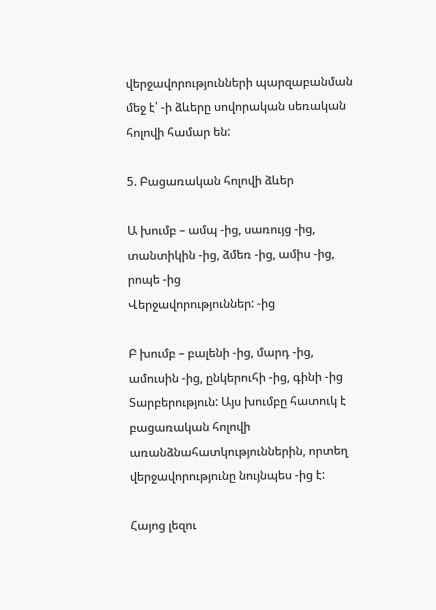վերջավորությունների պարզաբանման մեջ է՝ -ի ձևերը սովորական սեռական հոլովի համար են:

5. Բացառական հոլովի ձևեր

Ա խումբ – ամպ -ից, սառույց -ից, տանտիկին -ից, ձմեռ -ից, ամիս -ից, րոպե -ից
Վերջավորություններ: -ից

Բ խումբ – բալենի -ից, մարդ -ից, ամուսին -ից, ընկերուհի -ից, գինի -ից
Տարբերություն: Այս խումբը հատուկ է բացառական հոլովի առանձնահատկություններին, որտեղ վերջավորությունը նույնպես -ից է:

Հայոց լեզու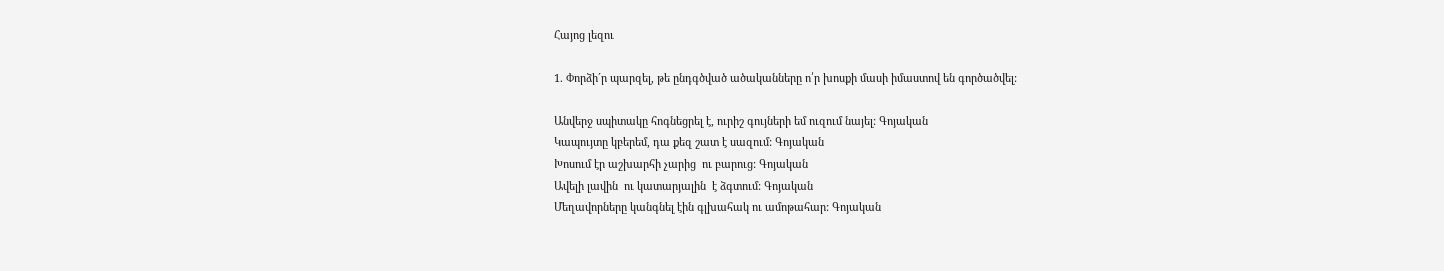Հայոց լեզու

1. Փորձի´ր պարզել, թե ընդգծված ածականները ո՛ր խոսքի մասի իմաստով են գործածվել:

Անվերջ սպիտակը հոգնեցրել է, ուրիշ գույների եմ ուզում նայել: Գոյական
Կապույտը կբերեմ, դա քեզ շատ է սազում: Գոյական
Խոսում էր աշխարհի չարից  ու բարուց: Գոյական
Ավելի լավին  ու կատարյալին  է ձգտում: Գոյական
Մեղավորները կանգնել էին գլխահակ ու ամոթահար: Գոյական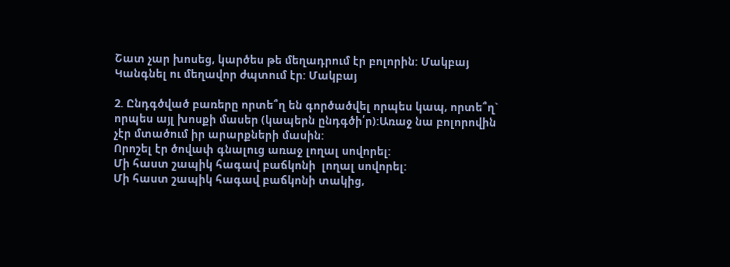Շատ չար խոսեց, կարծես թե մեղադրում էր բոլորին: Մակբայ
Կանգնել ու մեղավոր ժպտում էր: Մակբայ

2. Ընդգծված բառերը որտե՞ղ են գործածվել որպես կապ, որտե՞ղ` որպես այլ խոսքի մասեր (կապերն ընդգծի՛ր):Առաջ նա բոլորովին չէր մտածում իր արարքների մասին:
Որոշել էր ծովափ գնալուց առաջ լողալ սովորել:
Մի հաստ շապիկ հագավ բաճկոնի  լողալ սովորել:
Մի հաստ շապիկ հագավ բաճկոնի տակից,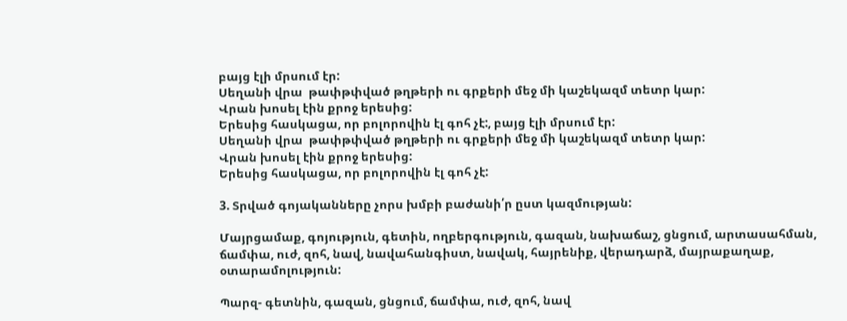բայց էլի մրսում էր:
Սեղանի վրա  թափթփված թղթերի ու գրքերի մեջ մի կաշեկազմ տետր կար:
Վրան խոսել էին քրոջ երեսից:
Երեսից հասկացա, որ բոլորովին էլ գոհ չէ:, բայց էլի մրսում էր:
Սեղանի վրա  թափթփված թղթերի ու գրքերի մեջ մի կաշեկազմ տետր կար:
Վրան խոսել էին քրոջ երեսից:
Երեսից հասկացա, որ բոլորովին էլ գոհ չէ:

3. Տրված գոյականները չորս խմբի բաժանի՛ր ըստ կազմության:

Մայրցամաք, գոյություն, գետին, ողբերգություն, գազան, նախաճաշ, ցնցում, արտասահման, ճամփա, ուժ, զոհ, նավ, նավահանգիստ, նավակ, հայրենիք, վերադարձ, մայրաքաղաք, օտարամոլություն:

Պարզ- գետնին, գազան, ցնցում, ճամփա, ուժ, զոհ, նավ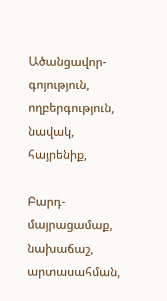Ածանցավոր-գոյություն, ողբերգություն, նավակ, հայրենիք,

Բարդ-մայրացամաք, նախաճաշ, արտասահման,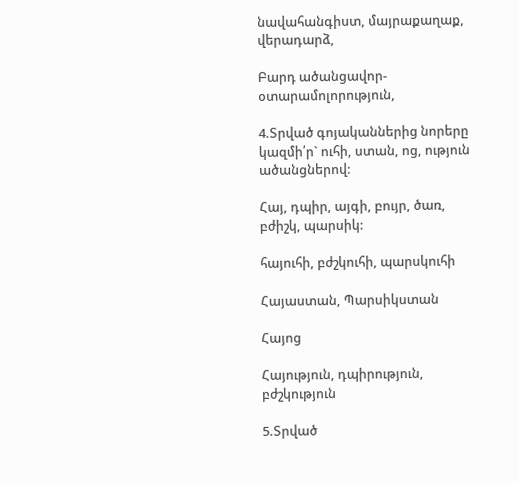նավահանգիստ, մայրաքաղաք, վերադարձ,

Բարդ ածանցավոր-օտարամոլորություն,

4.Տրված գոյականներից նորերը կազմի՛ր` ուհի, ստան, ոց, ություն ածանցներով:

Հայ, դպիր, այգի, բույր, ծառ, բժիշկ, պարսիկ:

հայուհի, բժշկուհի, պարսկուհի

Հայաստան, Պարսիկստան

Հայոց

Հայություն, դպիրություն, բժշկություն

5.Տրված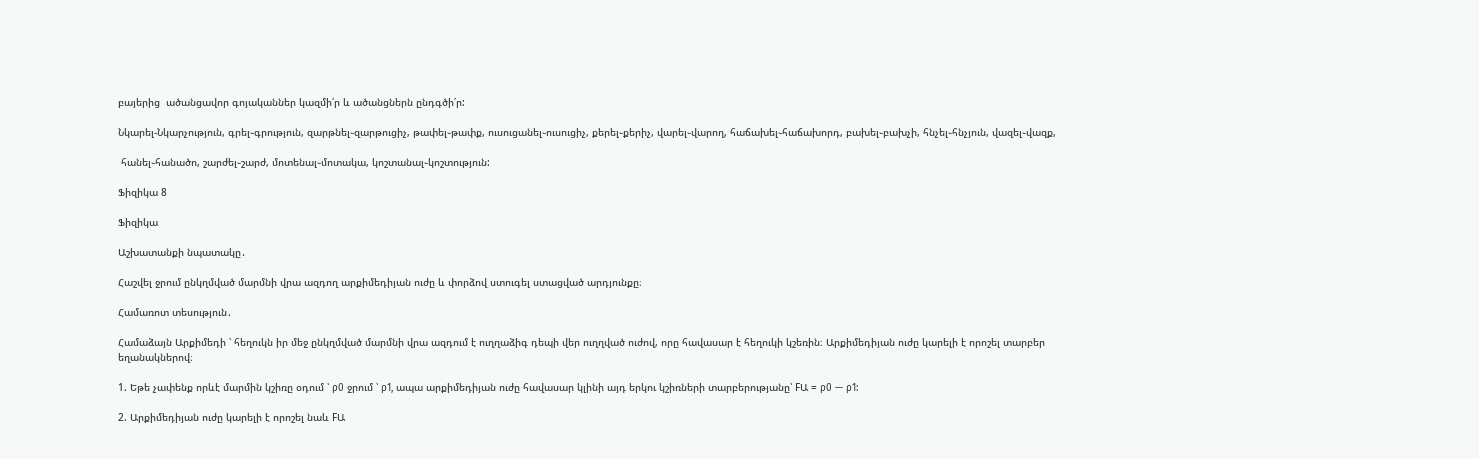բայերից  ածանցավոր գոյականներ կազմի՛ր և ածանցներն ընդգծի՛ր:

Նկարել-Նկարչություն, գրել֊գրություն, զարթնել֊զարթուցիչ, թափել֊թափք, ուսուցանել֊ուսուցիչ, քերել֊քերիչ, վարել֊վարող, հաճախել֊հաճախորդ, բախել֊բախչի, հնչել֊հնչյուն, վազել֊վազք,

 հանել֊հանածո, շարժել֊շարժ, մոտենալ֊մոտակա, կոշտանալ֊կոշտություն:

Ֆիզիկա 8

Ֆիզիկա

Աշխատանքի նպատակը․

Հաշվել ջրում ընկղմված մարմնի վրա ազդող արքիմեդիյան ուժը և փորձով ստուգել ստացված արդյունքը։

Համառոտ տեսություն․

Համաձայն Արքիմեդի ՝ հեղուկն իր մեջ ընկղմված մարմնի վրա ազդում է ուղղաձիգ դեպի վեր ուղղված ուժով, որը հավասար է հեղուկի կշեռին։ Արքիմեդիյան ուժը կարելի է որոշել տարբեր եղանակներով։

1. Եթե չափենք որևէ մարմին կշիռը օդում ՝ ρ0 ջրում ՝ ρ1, ապա արքիմեդիյան ուժը հավասար կլինի այդ երկու կշիռների տարբերությանը՝ FԱ = ρ0 — ρ1:

2. Արքիմեդիյան ուժը կարելի է որոշել նաև FԱ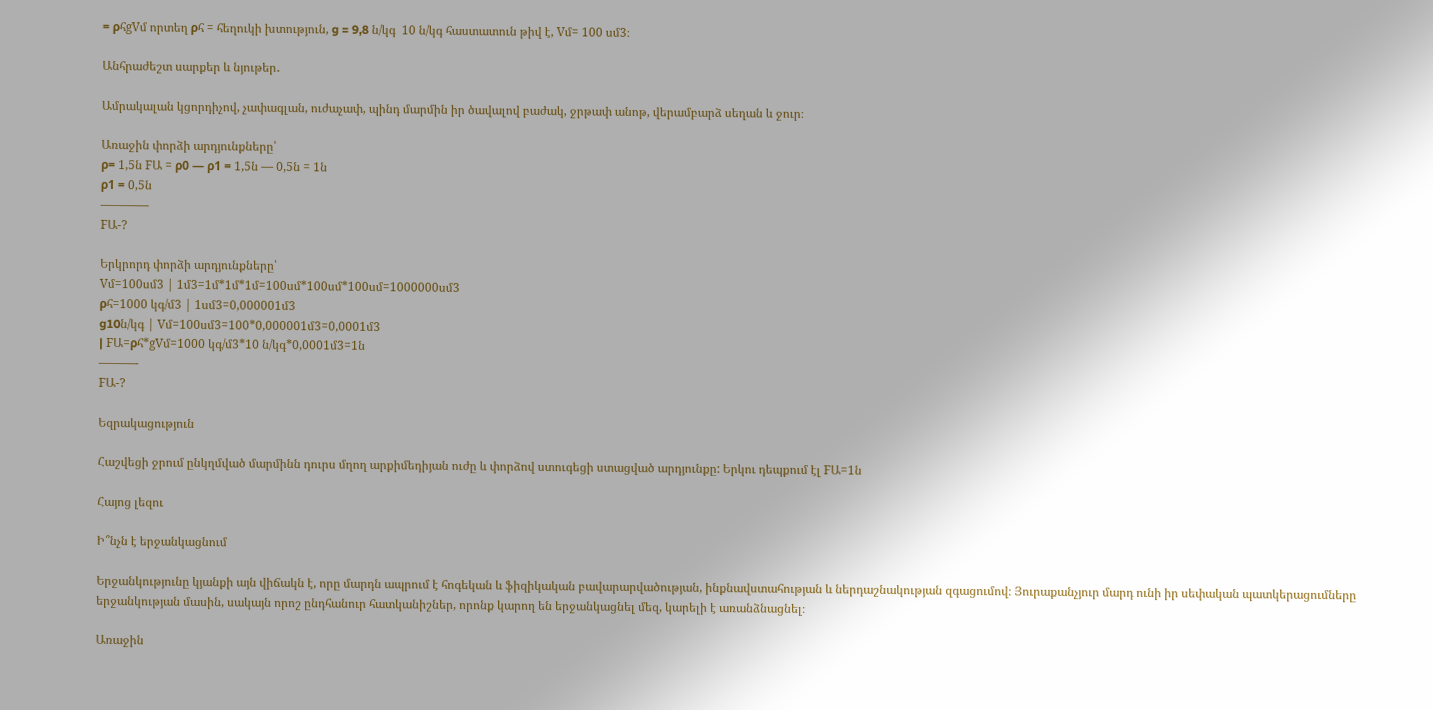= ρհgVմ որտեղ ρհ = հեղուկի խտություն, g = 9,8 ն/կգ  10 ն/կգ հաստատուն թիվ է, Vմ= 100 սմ3։

Անհրաժեշտ սարքեր և նյութեր․

Ամրակալան կցորդիչով, չափագլան, ուժաչափ, պինդ մարմին իր ծավալով բաժակ, ջրթափ անոթ, վերամբարձ սեղան և ջուր։

Առաջին փորձի արդյունքները՝
ρ= 1,5ն FԱ = ρ0 — ρ1 = 1,5ն — 0,5ն = 1ն
ρ1 = 0,5ն
————
FԱ-?

Երկրորդ փորձի արդյունքները՝
Vմ=100սմ3 | 1մ3=1մ*1մ*1մ=100սմ*100սմ*100սմ=1000000սմ3
ρհ=1000 կգ/մ3 | 1սմ3=0,000001մ3
g10ն/կգ | Vմ=100սմ3=100*0,000001մ3=0,0001մ3
| FԱ=ρհ*gVմ=1000 կգ/մ3*10 ն/կգ*0,0001մ3=1ն
———-
FԱ-?

Եզրակացություն

Հաշվեցի ջրում ընկղմված մարմինն դուրս մղող արքիմեդիյան ուժը և փորձով ստուգեցի ստացված արդյունքը: Երկու դեպքում էլ FԱ=1ն

Հայոց լեզու

Ի՞նչն է երջանկացնում

Երջանկությունը կյանքի այն վիճակն է, որը մարդն ապրում է հոգեկան և ֆիզիկական բավարարվածության, ինքնավստահության և ներդաշնակության զգացումով։ Յուրաքանչյուր մարդ ունի իր սեփական պատկերացումները երջանկության մասին, սակայն որոշ ընդհանուր հատկանիշներ, որոնք կարող են երջանկացնել մեզ, կարելի է առանձնացնել։

Առաջին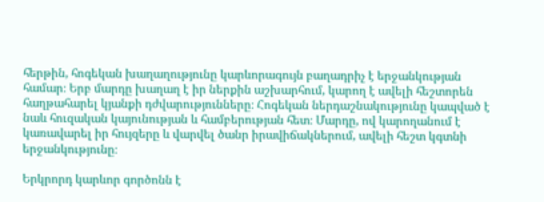հերթին, հոգեկան խաղաղությունը կարևորագույն բաղադրիչ է երջանկության համար։ Երբ մարդը խաղաղ է իր ներքին աշխարհում, կարող է ավելի հեշտորեն հաղթահարել կյանքի դժվարությունները։ Հոգեկան ներդաշնակությունը կապված է նաև հուզական կայունության և համբերության հետ։ Մարդը, ով կարողանում է կառավարել իր հույզերը և վարվել ծանր իրավիճակներում, ավելի հեշտ կգտնի երջանկությունը։

Երկրորդ կարևոր գործոնն է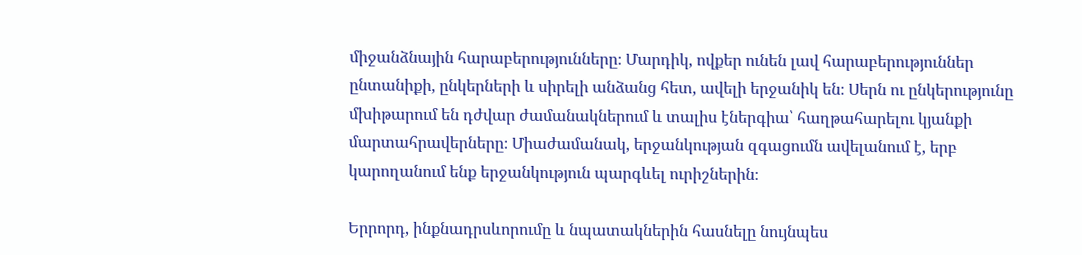միջանձնային հարաբերությունները։ Մարդիկ, ովքեր ունեն լավ հարաբերություններ ընտանիքի, ընկերների և սիրելի անձանց հետ, ավելի երջանիկ են։ Սերն ու ընկերությունը մխիթարում են դժվար ժամանակներում և տալիս էներգիա՝ հաղթահարելու կյանքի մարտահրավերները։ Միաժամանակ, երջանկության զգացումն ավելանում է, երբ կարողանում ենք երջանկություն պարգևել ուրիշներին։

Երրորդ, ինքնադրսևորումը և նպատակներին հասնելը նույնպես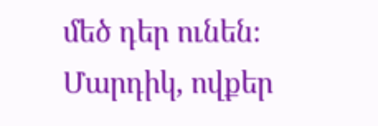մեծ դեր ունեն։ Մարդիկ, ովքեր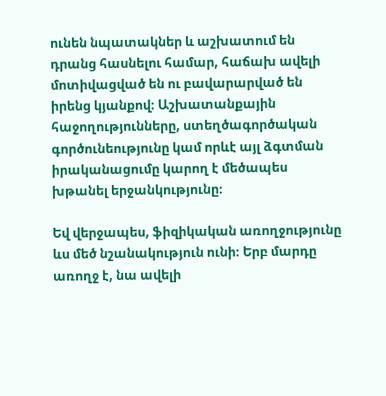ունեն նպատակներ և աշխատում են դրանց հասնելու համար, հաճախ ավելի մոտիվացված են ու բավարարված են իրենց կյանքով։ Աշխատանքային հաջողությունները, ստեղծագործական գործունեությունը կամ որևէ այլ ձգտման իրականացումը կարող է մեծապես խթանել երջանկությունը։

Եվ վերջապես, ֆիզիկական առողջությունը ևս մեծ նշանակություն ունի։ Երբ մարդը առողջ է, նա ավելի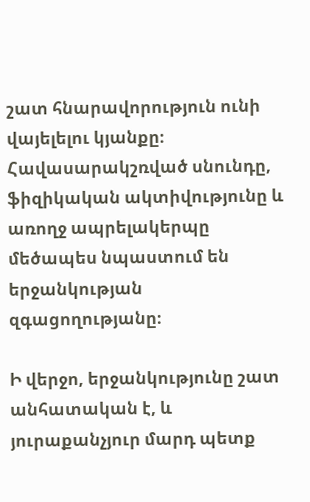շատ հնարավորություն ունի վայելելու կյանքը։ Հավասարակշռված սնունդը, ֆիզիկական ակտիվությունը և առողջ ապրելակերպը մեծապես նպաստում են երջանկության զգացողությանը։

Ի վերջո, երջանկությունը շատ անհատական է, և յուրաքանչյուր մարդ պետք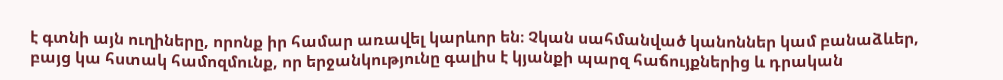է գտնի այն ուղիները, որոնք իր համար առավել կարևոր են։ Չկան սահմանված կանոններ կամ բանաձևեր, բայց կա հստակ համոզմունք, որ երջանկությունը գալիս է կյանքի պարզ հաճույքներից և դրական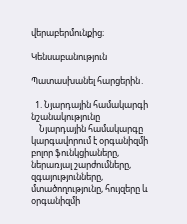վերաբերմունքից։

Կենսաբանություն

Պատասխանել հարցերին․

  1. Նյարդային համակարգի նշանակությունը
    Նյարդային համակարգը կարգավորում է օրգանիզմի բոլոր ֆունկցիաները, ներառյալ շարժումները, զգայությունները, մտածողությունը, հույզերը և օրգանիզմի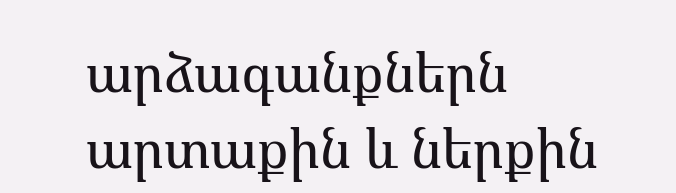արձագանքներն արտաքին և ներքին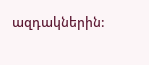ազդակներին: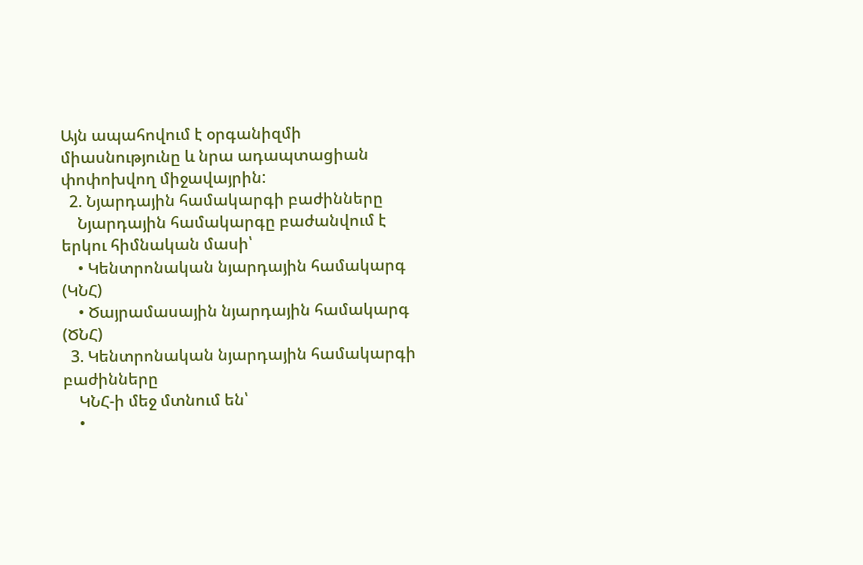Այն ապահովում է օրգանիզմի միասնությունը և նրա ադապտացիան փոփոխվող միջավայրին:
  2. Նյարդային համակարգի բաժինները
    Նյարդային համակարգը բաժանվում է երկու հիմնական մասի՝
    • Կենտրոնական նյարդային համակարգ (ԿՆՀ)
    • Ծայրամասային նյարդային համակարգ (ԾՆՀ)
  3. Կենտրոնական նյարդային համակարգի բաժինները
    ԿՆՀ-ի մեջ մտնում են՝
    •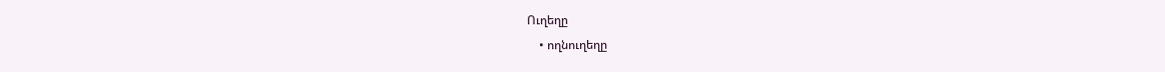Ուղեղը
    • ողնուղեղը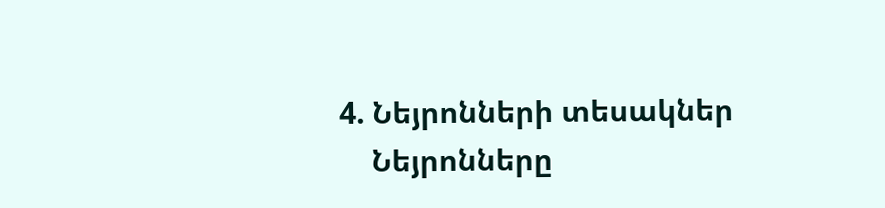4. Նեյրոնների տեսակներ
    Նեյրոնները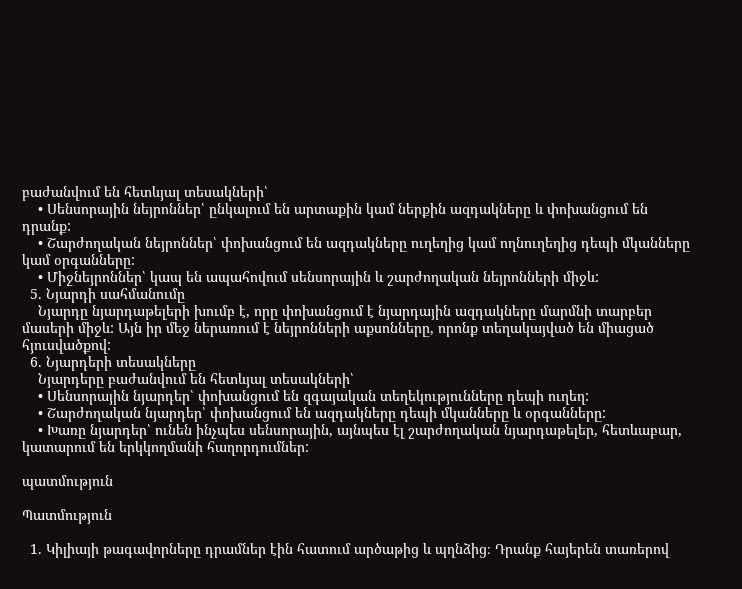բաժանվում են հետևյալ տեսակների՝
    • Սենսորային նեյրոններ՝ ընկալում են արտաքին կամ ներքին ազդակները և փոխանցում են դրանք:
    • Շարժողական նեյրոններ՝ փոխանցում են ազդակները ուղեղից կամ ողնուղեղից դեպի մկանները կամ օրգանները:
    • Միջնեյրոններ՝ կապ են ապահովում սենսորային և շարժողական նեյրոնների միջև:
  5. Նյարդի սահմանումը
    Նյարդը նյարդաթելերի խումբ է, որը փոխանցում է նյարդային ազդակները մարմնի տարբեր մասերի միջև: Այն իր մեջ ներառում է նեյրոնների աքսոնները, որոնք տեղակայված են միացած հյուսվածքով:
  6. Նյարդերի տեսակները
    Նյարդերը բաժանվում են հետևյալ տեսակների՝
    • Սենսորային նյարդեր՝ փոխանցում են զգայական տեղեկությունները դեպի ուղեղ:
    • Շարժողական նյարդեր՝ փոխանցում են ազդակները դեպի մկանները և օրգանները:
    • Խառը նյարդեր՝ ունեն ինչպես սենսորային, այնպես էլ շարժողական նյարդաթելեր, հետևաբար, կատարում են երկկողմանի հաղորդումներ:

պատմություն

Պատմություն

  1. Կիլիայի թագավորները դրամներ էին հատում արծաթից և պղնձից։ Դրանք հայերեն տառերով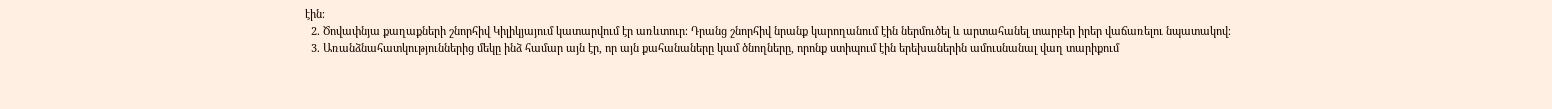էին։
  2. Ծովափնյա քաղաքների շնորհիվ Կիլիկյայում կատարվում էր առևտուր։ Դրանց շնորհիվ նրանք կարողանում էին ներմուծել և արտահանել տարբեր իրեր վաճառելու նպատակով։
  3. Առանձնահատկություններից մեկը ինձ համար այն էր, որ այն քահանաները կամ ծնողները, որոնք ստիպում էին երեխաներին ամուսնանալ վաղ տարիքում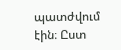պատժվում էին։ Ըստ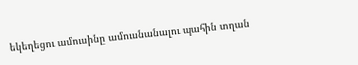եկեղեցու ամուսինը ամուսնանալու պահին տղան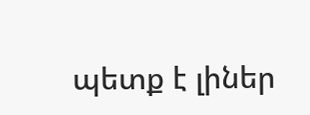պետք է լիներ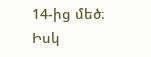14-ից մեծ։ Իսկ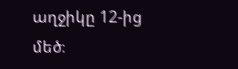աղջիկը 12-ից մեծ։